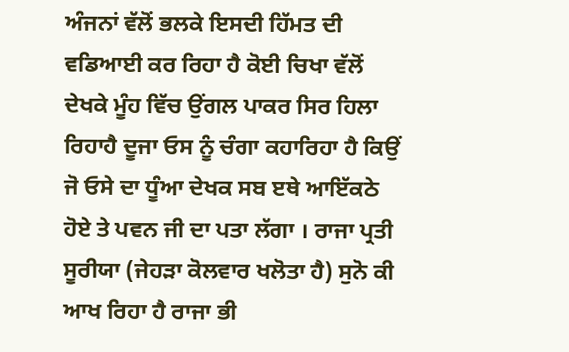ਅੰਜਨਾਂ ਵੱਲੋਂ ਭਲਕੇ ਇਸਦੀ ਹਿੱਮਤ ਦੀ ਵਡਿਆਈ ਕਰ ਰਿਹਾ ਹੈ ਕੋਈ ਚਿਖਾ ਵੱਲੋਂ ਦੇਖਕੇ ਮੂੰਹ ਵਿੱਚ ਉਂਗਲ ਪਾਕਰ ਸਿਰ ਹਿਲਾ ਰਿਹਾਹੈ ਦੂਜਾ ਓਸ ਨੂੰ ਚੰਗਾ ਕਹਾਰਿਹਾ ਹੈ ਕਿਉਂ ਜੋ ਓਸੇ ਦਾ ਧੂੰਆ ਦੇਖਕ ਸਬ ੲਥੇ ਆਇੱਕਠੇ ਹੋਏ ਤੇ ਪਵਨ ਜੀ ਦਾ ਪਤਾ ਲੱਗਾ । ਰਾਜਾ ਪ੍ਰਤੀ ਸੂਰੀਯਾ (ਜੇਹੜਾ ਕੋਲਵਾਰ ਖਲੋਤਾ ਹੈ) ਸੁਨੋ ਕੀ ਆਖ ਰਿਹਾ ਹੈ ਰਾਜਾ ਭੀ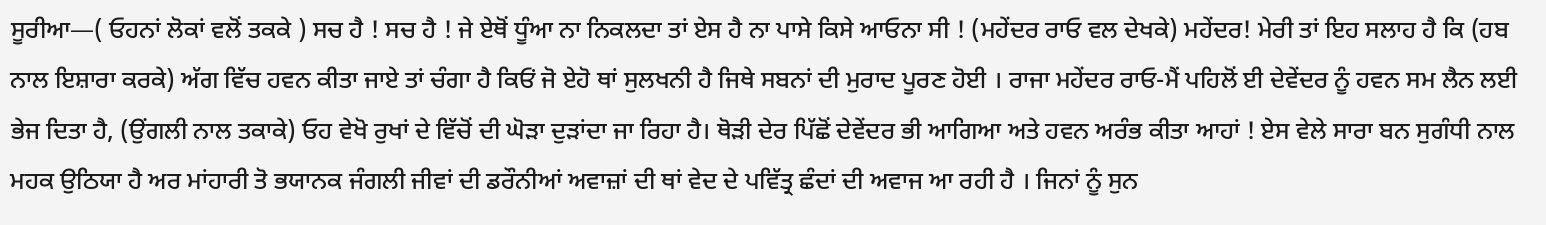ਸੂਰੀਆ—( ਓਹਨਾਂ ਲੋਕਾਂ ਵਲੋਂ ਤਕਕੇ ) ਸਚ ਹੈ ! ਸਚ ਹੈ ! ਜੇ ਏਥੋਂ ਧੂੰਆ ਨਾ ਨਿਕਲਦਾ ਤਾਂ ਏਸ ਹੈ ਨਾ ਪਾਸੇ ਕਿਸੇ ਆਓਨਾ ਸੀ ! (ਮਹੇਂਦਰ ਰਾਓ ਵਲ ਦੇਖਕੇ) ਮਹੇਂਦਰ! ਮੇਰੀ ਤਾਂ ਇਹ ਸਲਾਹ ਹੈ ਕਿ (ਹਬ ਨਾਲ ਇਸ਼ਾਰਾ ਕਰਕੇ) ਅੱਗ ਵਿੱਚ ਹਵਨ ਕੀਤਾ ਜਾਏ ਤਾਂ ਚੰਗਾ ਹੈ ਕਿਓਂ ਜੋ ਏਹੋ ਥਾਂ ਸੁਲਖਨੀ ਹੈ ਜਿਥੇ ਸਬਨਾਂ ਦੀ ਮੁਰਾਦ ਪੂਰਣ ਹੋਈ । ਰਾਜਾ ਮਹੇਂਦਰ ਰਾਓ-ਮੈਂ ਪਹਿਲੋਂ ਈ ਦੇਵੇਂਦਰ ਨੂੰ ਹਵਨ ਸਮ ਲੈਨ ਲਈ ਭੇਜ ਦਿਤਾ ਹੈ, (ਉਂਗਲੀ ਨਾਲ ਤਕਾਕੇ) ਓਹ ਵੇਖੋ ਰੁਖਾਂ ਦੇ ਵਿੱਚੋਂ ਦੀ ਘੋੜਾ ਦੁੜਾਂਦਾ ਜਾ ਰਿਹਾ ਹੈ। ਥੋੜੀ ਦੇਰ ਪਿੱਛੋਂ ਦੇਵੇਂਦਰ ਭੀ ਆਗਿਆ ਅਤੇ ਹਵਨ ਅਰੰਭ ਕੀਤਾ ਆਹਾਂ ! ਏਸ ਵੇਲੇ ਸਾਰਾ ਬਨ ਸੁਗੰਧੀ ਨਾਲ ਮਹਕ ਉਠਿਯਾ ਹੈ ਅਰ ਮਾਂਹਾਰੀ ਤੋ ਭਯਾਨਕ ਜੰਗਲੀ ਜੀਵਾਂ ਦੀ ਡਰੌਨੀਆਂ ਅਵਾਜ਼ਾਂ ਦੀ ਥਾਂ ਵੇਦ ਦੇ ਪਵਿੱਤ੍ਰ ਛੰਦਾਂ ਦੀ ਅਵਾਜ ਆ ਰਹੀ ਹੈ । ਜਿਨਾਂ ਨੂੰ ਸੁਨ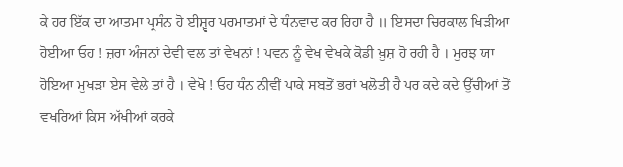ਕੇ ਹਰ ਇੱਕ ਦਾ ਆਤਮਾ ਪ੍ਰਸੰਨ ਹੋ ਈਸ਼੍ਵਰ ਪਰਮਾਤਮਾਂ ਦੇ ਧੰਨਵਾਦ ਕਰ ਰਿਹਾ ਹੈ ॥ ਇਸਦਾ ਚਿਰਕਾਲ ਖਿੜੀਆ ਹੋਈਆ ਓਹ ! ਜ਼ਰਾ ਅੰਜਨਾਂ ਦੇਵੀ ਵਲ ਤਾਂ ਵੇਖਨਾਂ ! ਪਵਨ ਨੂੰ ਵੇਖ ਵੇਖਕੇ ਕੋਡੀ ਖ਼ੁਸ਼ ਹੋ ਰਹੀ ਹੈ । ਮੁਰਝ ਯਾ ਹੋਇਆ ਮੁਖੜਾ ਏਸ ਵੇਲੇ ਤਾਂ ਹੈ । ਵੇਖੋ ! ਓਹ ਧੰਨ ਨੀਵੀਂ ਪਾਕੇ ਸਬਤੋਂ ਭਰਾਂ ਖਲੋਤੀ ਹੈ ਪਰ ਕਦੇ ਕਦੇ ਉੱਚੀਆਂ ਤੋਂ ਵਖਰਿਆਂ ਕਿਸ ਅੱਖੀਆਂ ਕਰਕੇ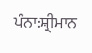ਪੰਨਾ:ਸ਼੍ਰੀਮਾਨ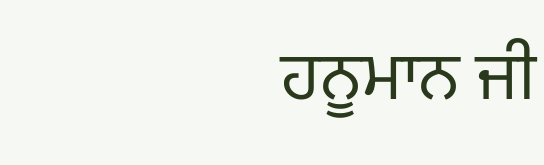ਹਨੂਮਾਨ ਜੀ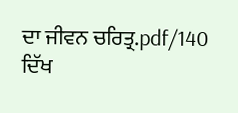ਦਾ ਜੀਵਨ ਚਰਿਤ੍ਰ.pdf/140
ਦਿੱਖ